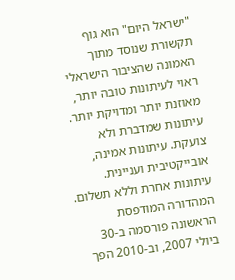"ישראל היום" הוא גוף תקשורת שנוסד מתוך האמונה שהציבור הישראלי ראוי לעיתונות טובה יותר, מאוזנת יותר ומדויקת יותר. עיתונות שמדברת ולא צועקת. עיתונות אמינה, אובייקטיבית ועניינית. עיתונות אחרת וללא תשלום. המהדורה המודפסת הראשונה פורסמה ב-30 ביולי 2007, וב-2010 הפך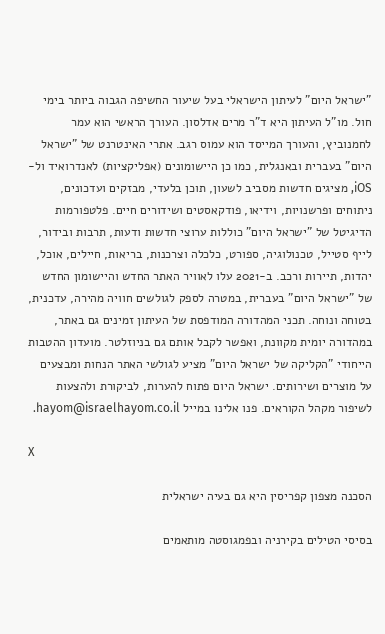"ישראל היום" לעיתון הישראלי בעל שיעור החשיפה הגבוה ביותר בימי חול. מו"ל העיתון היא ד"ר מרים אדלסון. העורך הראשי הוא עמר לחמנוביץ, והעורך המייסד הוא עמוס רגב. אתרי האינטרנט של "ישראל היום" בעברית ובאנגלית, כמו כן היישומונים (אפליקציות) לאנדרואיד ול-iOS, מציגים חדשות מסביב לשעון, תוכן בלעדי, מבזקים ועדכונים, ניתוחים ופרשנויות, וידיאו, פודקאסטים ושידורים חיים. פלטפורמות הדיגיטל של "ישראל היום" כוללות ערוצי חדשות ודעות, תרבות ובידור, לייף סטייל, טכנולוגיה, ספורט, כלכלה וצרכנות, בריאות, חיילים, אוכל, יהדות, תיירות ורכב. ב-2021 עלו לאוויר האתר החדש והיישומון החדש של "ישראל היום" בעברית, במטרה לספק לגולשים חוויה מהירה, עדכנית, בטוחה ונוחה. תכני המהדורה המודפסת של העיתון זמינים גם באתר, במהדורה יומית מקוונת, ואפשר לקבל אותם גם בניוזלטר. מועדון ההטבות הייחודי "הקליקה של ישראל היום" מציע לגולשי האתר הנחות ומבצעים על מוצרים ושירותים. ישראל היום פתוח להערות, לביקורת ולהצעות לשיפור מקהל הקוראים. פנו אלינו במייל hayom@israelhayom.co.il.

X

הסכנה מצפון קפריסין היא גם בעיה ישראלית

בסיסי הטילים בקירניה ובפמגוסטה מותאמים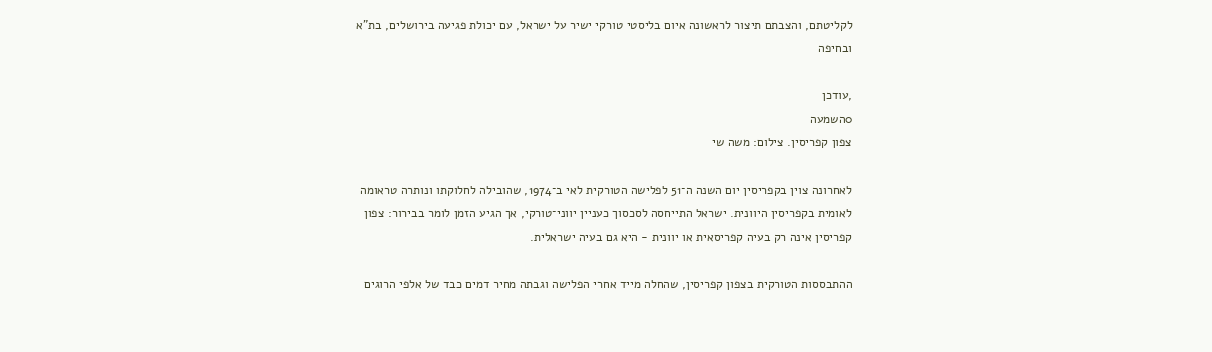לקליטתם, והצבתם תיצור לראשונה איום בליסטי טורקי ישיר על ישראל, עם יכולת פגיעה בירושלים, בת"א ובחיפה

,עודכן
0השמעה
צפון קפריסין. צילום: משה שי

לאחרונה צוין בקפריסין יום השנה ה־51 לפלישה הטורקית לאי ב־1974, שהובילה לחלוקתו ונותרה טראומה לאומית בקפריסין היוונית. ישראל התייחסה לסכסוך כעניין יווני־טורקי, אך הגיע הזמן לומר בבירור: צפון קפריסין אינה רק בעיה קפריסאית או יוונית - היא גם בעיה ישראלית.

ההתבססות הטורקית בצפון קפריסין, שהחלה מייד אחרי הפלישה וגבתה מחיר דמים כבד של אלפי הרוגים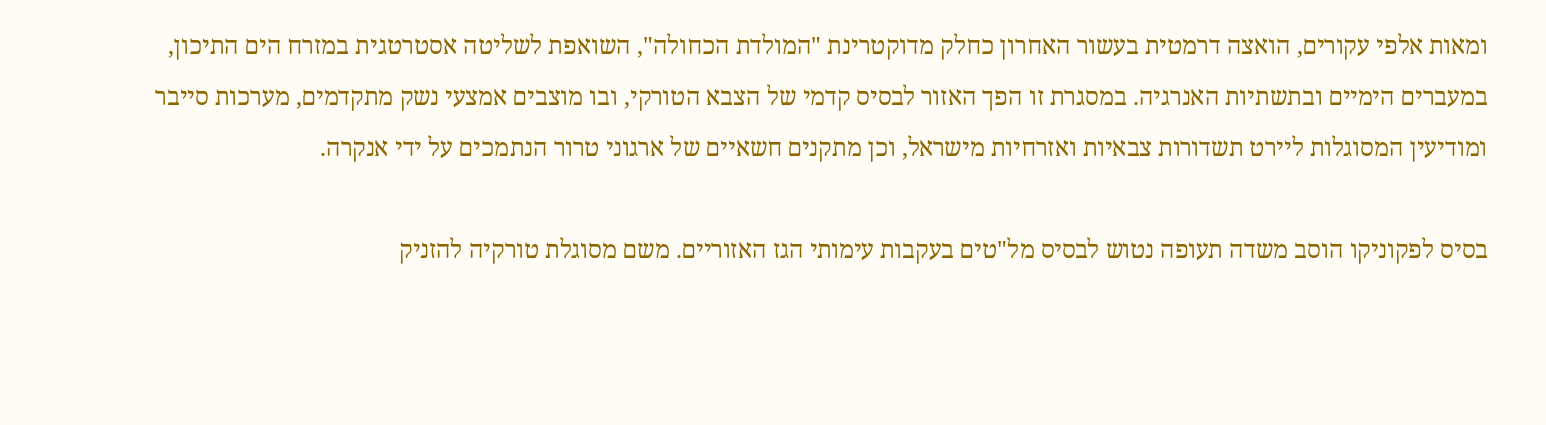ומאות אלפי עקורים, הואצה דרמטית בעשור האחרון כחלק מדוקטרינת "המולדת הכחולה", השואפת לשליטה אסטרטגית במזרח הים התיכון, במעברים הימיים ובתשתיות האנרגיה. במסגרת זו הפך האזור לבסיס קדמי של הצבא הטורקי, ובו מוצבים אמצעי נשק מתקדמים, מערכות סייבר ומודיעין המסוגלות ליירט תשדורות צבאיות ואזרחיות מישראל, וכן מתקנים חשאיים של ארגוני טרור הנתמכים על ידי אנקרה.

בסיס לפקוניקו הוסב משדה תעופה נטוש לבסיס מל"טים בעקבות עימותי הגז האזוריים. משם מסוגלת טורקיה להזניק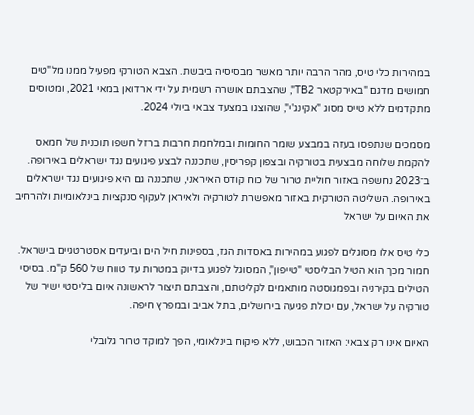במהירות כלי טיס, מהר הרבה יותר מאשר מבסיסיה ביבשת. הצבא הטורקי מפעיל ממנו מל"טים חמושים מדגם "באירקטאר TB2", שהצבתם אושרה רשמית על ידי ארדואן במאי 2021, ומטוסים מתקדמים ללא טייס מסוג "אקינג'י", שהוצגו במצעד צבאי ביולי 2024.

מסמכים שנתפסו בעזה במבצע שומר החומות ובמלחמת חרבות ברזל חשפו תוכנית של חמאס להקמת שלוחה מבצעית בטורקיה ובצפון קפריסין, שתכננה לבצע פיגועים נגד ישראלים באירופה. ב־2023 נחשפה באזור חוליית טרור של כוח קודס האיראני, שתכננה גם היא פיגועים נגד ישראלים באירופה. השליטה הטורקית באזור מאפשרת לטורקיה ולאיראן לעקוף סנקציות בינלאומיות ולהרחיב את האיום על ישראל

כלי טיס אלו מסוגלים לפגוע במהירות באסדות הגז, בספינות חיל הים וביעדים אסטרטגיים בישראל. חמור מכך הוא הטיל הבליסטי "טייפון", המסוגל לפגוע בדיוק במטרות עד טווח של 560 ק"מ. בסיסי הטילים בקירניה ובפמגוסטה מותאמים לקליטתם, והצבתם תיצור לראשונה איום בליסטי ישיר של טורקיה על ישראל, עם יכולת פגיעה בירושלים, בתל אביב ובמפרץ חיפה.

האיום אינו רק צבאי: האזור הכבוש, ללא פיקוח בינלאומי, הפך למוקד טרור גלובלי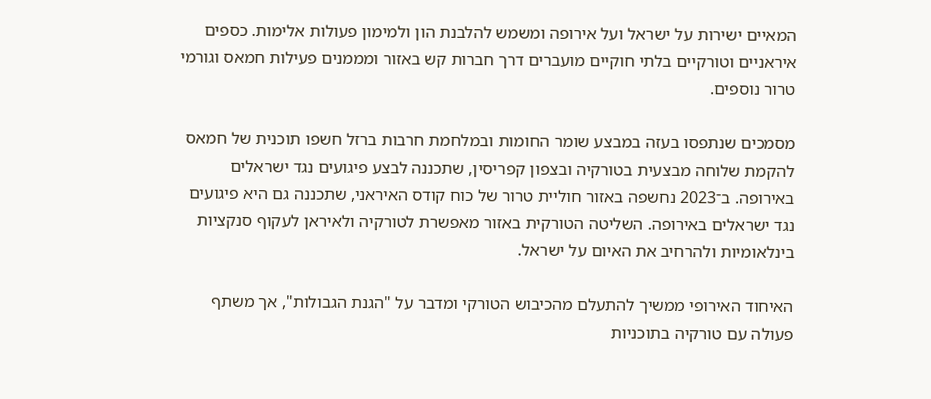המאיים ישירות על ישראל ועל אירופה ומשמש להלבנת הון ולמימון פעולות אלימות. כספים איראניים וטורקיים בלתי חוקיים מועברים דרך חברות קש באזור ומממנים פעילות חמאס וגורמי טרור נוספים.

מסמכים שנתפסו בעזה במבצע שומר החומות ובמלחמת חרבות ברזל חשפו תוכנית של חמאס להקמת שלוחה מבצעית בטורקיה ובצפון קפריסין, שתכננה לבצע פיגועים נגד ישראלים באירופה. ב־2023 נחשפה באזור חוליית טרור של כוח קודס האיראני, שתכננה גם היא פיגועים נגד ישראלים באירופה. השליטה הטורקית באזור מאפשרת לטורקיה ולאיראן לעקוף סנקציות בינלאומיות ולהרחיב את האיום על ישראל.

האיחוד האירופי ממשיך להתעלם מהכיבוש הטורקי ומדבר על "הגנת הגבולות", אך משתף פעולה עם טורקיה בתוכניות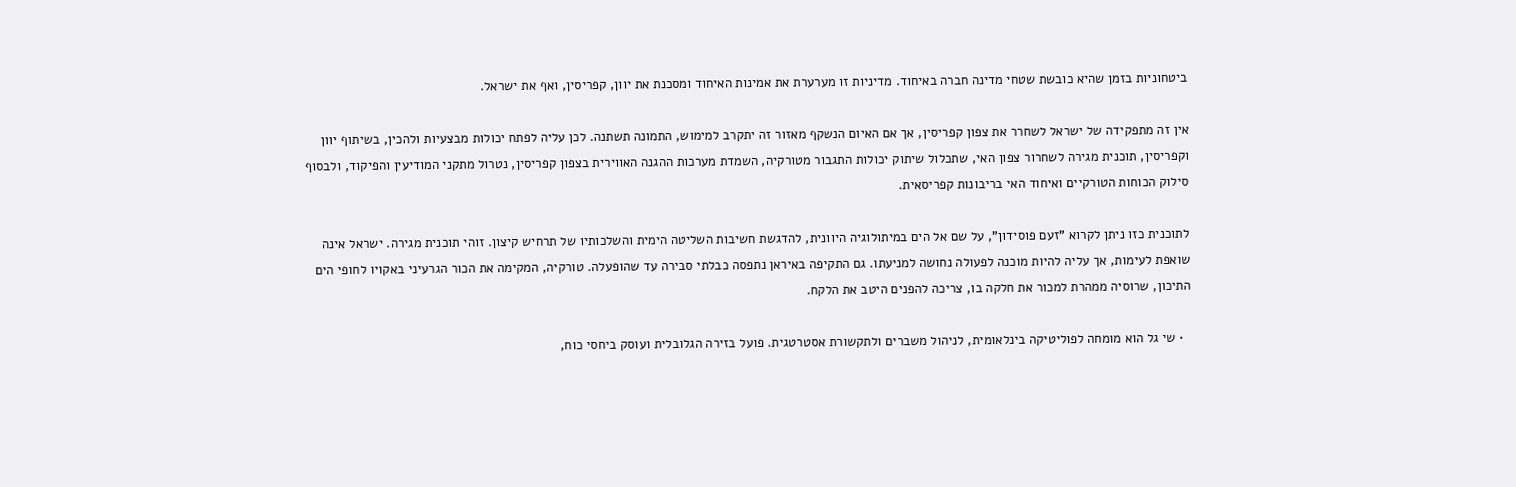ביטחוניות בזמן שהיא כובשת שטחי מדינה חברה באיחוד. מדיניות זו מערערת את אמינות האיחוד ומסכנת את יוון, קפריסין, ואף את ישראל.

אין זה מתפקידה של ישראל לשחרר את צפון קפריסין, אך אם האיום הנשקף מאזור זה יתקרב למימוש, התמונה תשתנה. לכן עליה לפתח יכולות מבצעיות ולהכין, בשיתוף יוון וקפריסין, תוכנית מגירה לשחרור צפון האי, שתכלול שיתוק יכולות התגבור מטורקיה, השמדת מערכות ההגנה האווירית בצפון קפריסין, נטרול מתקני המודיעין והפיקוד, ולבסוף סילוק הכוחות הטורקיים ואיחוד האי בריבונות קפריסאית.

לתוכנית כזו ניתן לקרוא "זעם פוסידון", על שם אל הים במיתולוגיה היוונית, להדגשת חשיבות השליטה הימית והשלכותיו של תרחיש קיצון. זוהי תוכנית מגירה. ישראל אינה שואפת לעימות, אך עליה להיות מוכנה לפעולה נחושה למניעתו. גם התקיפה באיראן נתפסה כבלתי סבירה עד שהופעלה. טורקיה, המקימה את הכור הגרעיני באקויו לחופי הים התיכון, שרוסיה ממהרת למכור את חלקה בו, צריכה להפנים היטב את הלקח.

  • שי גל הוא מומחה לפוליטיקה בינלאומית, לניהול משברים ולתקשורת אסטרטגית. פועל בזירה הגלובלית ועוסק ביחסי כוח,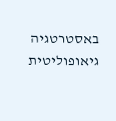באסטרטגיה גיאופוליטית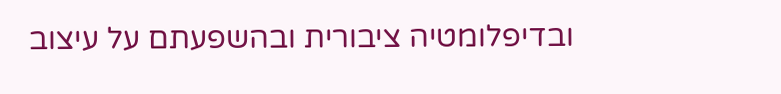ובדיפלומטיה ציבורית ובהשפעתם על עיצוב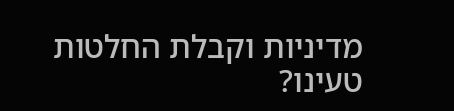מדיניות וקבלת החלטות
טעינו?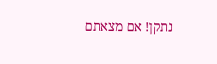נתקן! אם מצאתם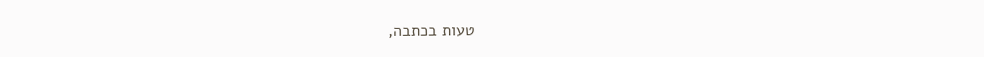טעות בכתבה,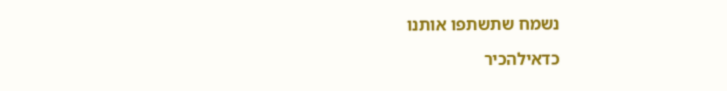נשמח שתשתפו אותנו

כדאילהכיר